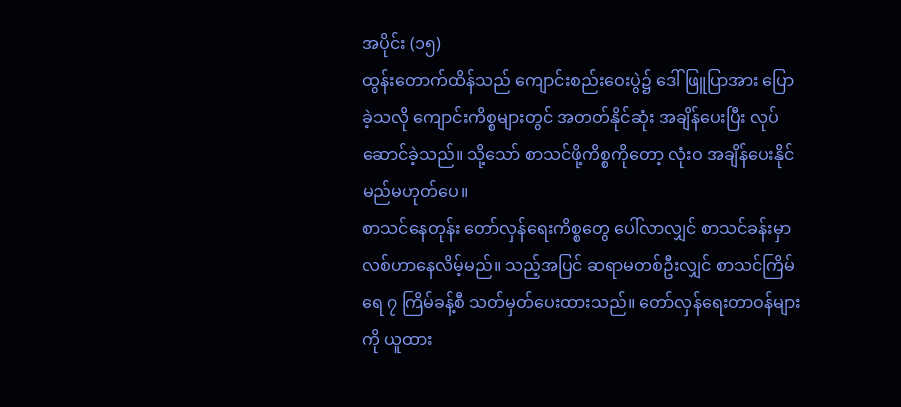အပိုင်း (၁၅)
ထွန်းတောက်ထိန်သည် ကျောင်းစည်းဝေးပွဲ၌ ဒေါ်ဖြူပြာအား ပြောခဲ့သလို ကျောင်းကိစ္စများတွင် အတတ်နိုင်ဆုံး အချိန်ပေးပြီး လုပ်ဆောင်ခဲ့သည်။ သို့သော် စာသင်ဖို့ကိစ္စကိုတော့ လုံးဝ အချိန်ပေးနိုင်မည်မဟုတ်ပေ။
စာသင်နေတုန်း တော်လှန်ရေးကိစ္စတွေ ပေါ်လာလျှင် စာသင်ခန်းမှာ လစ်ဟာနေလိမ့်မည်။ သည့်အပြင် ဆရာမတစ်ဦးလျှင် စာသင်ကြိမ်ရေ ၇ ကြိမ်ခန့်စီ သတ်မှတ်ပေးထားသည်။ တော်လှန်ရေးတာဝန်များကို ယူထား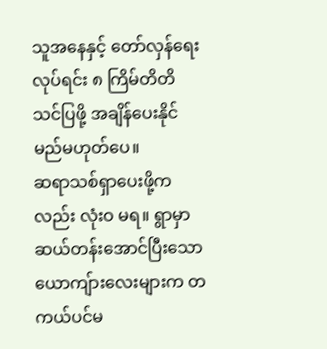သူအနေနှင့် တော်လှန်ရေးလုပ်ရင်း ၈ ကြိမ်တိတိ သင်ပြဖို့ အချိန်ပေးနိုင်မည်မဟုတ်ပေ။
ဆရာသစ်ရှာပေးဖို့ကလည်း လုံးဝ မရ။ ရွာမှာ ဆယ်တန်းအောင်ပြီးသော ယောကျ်ားလေးများက တကယ်ပင်မ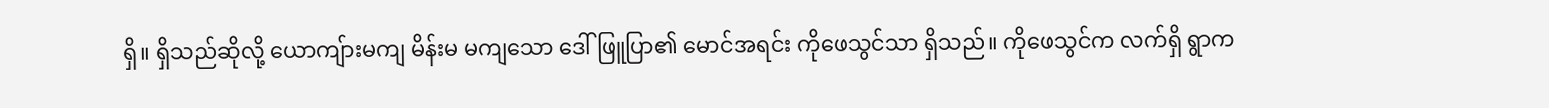ရှိ။ ရှိသည်ဆိုလို့ ယောကျ်ားမကျ မိန်းမ မကျသော ဒေါ်ဖြူပြာ၏ မောင်အရင်း ကိုဖေသွင်သာ ရှိသည်။ ကိုဖေသွင်က လက်ရှိ ရွာက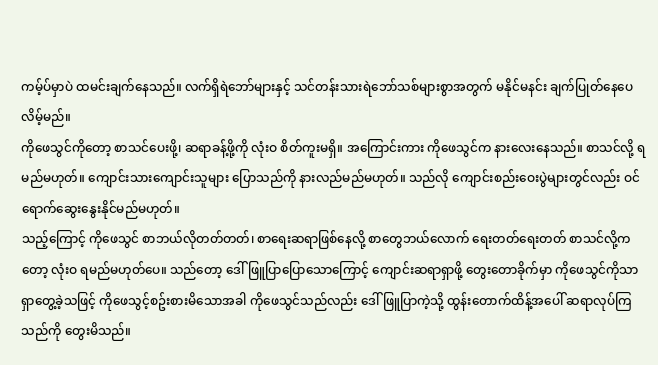ကမ့်ပ်မှာပဲ ထမင်းချက်နေသည်။ လက်ရှိရဲဘော်များနှင့် သင်တန်းသားရဲဘော်သစ်များစွာအတွက် မနိုင်မနင်း ချက်ပြုတ်နေပေလိမ့်မည်။
ကိုဖေသွင်ကိုတော့ စာသင်ပေးဖို့၊ ဆရာခန့်ဖို့ကို လုံးဝ စိတ်ကူးမရှိ။ အကြောင်းကား ကိုဖေသွင်က နားလေးနေသည်။ စာသင်လို့ ရမည်မဟုတ်။ ကျောင်းသားကျောင်းသူများ ပြောသည်ကို နားလည်မည်မဟုတ်။ သည်လို ကျောင်းစည်းဝေးပွဲများတွင်လည်း ဝင်ရောက်ဆွေးနွေးနိုင်မည်မဟုတ်။
သည့်ကြောင့် ကိုဖေသွင် စာဘယ်လိုတတ်တတ်၊ စာရေးဆရာဖြစ်နေလို့ စာတွေဘယ်လောက် ရေးတတ်ရေးတတ် စာသင်လို့ကတော့ လုံးဝ ရမည်မဟုတ်ပေ။ သည်တော့ ဒေါ်ဖြူပြာပြောသောကြောင့် ကျောင်းဆရာရှာဖို့ တွေးတောခိုက်မှာ ကိုဖေသွင်ကိုသာ ရှာတွေ့ခဲ့သဖြင့် ကိုဖေသွင့်စဥ်းစားမိသောအခါ ကိုဖေသွင်သည်လည်း ဒေါ်ဖြူပြာကဲ့သို့ ထွန်းတောက်ထိန့်အပေါ် ဆရာလုပ်ကြသည်ကို တွေးမိသည်။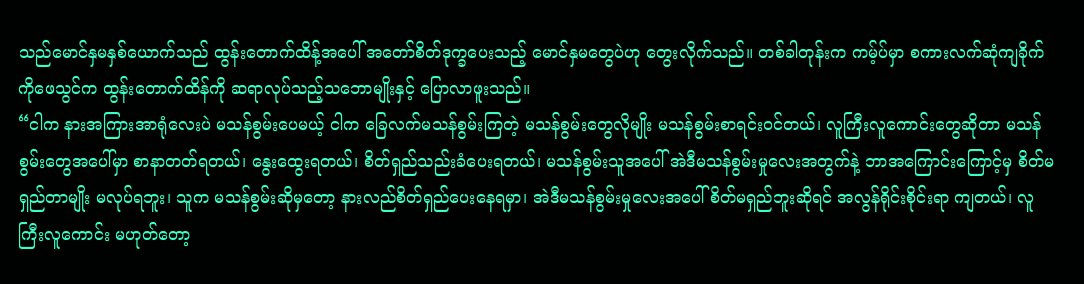သည်မောင်နှမနှစ်ယောက်သည် ထွန်းတောက်ထိန့်အပေါ် အတော်စိတ်ဒုက္ခပေးသည့် မောင်နှမတွေပဲဟု တွေးလိုက်သည်။ တစ်ခါတုန်းက ကမ့်ပ်မှာ စကားလက်ဆုံကျခိုက် ကိုဖေသွင်က ထွန်းတောက်ထိန်ကို ဆရာလုပ်သည့်သဘောမျိုးနှင့် ပြောလာဖူးသည်။
“ငါက နားအကြားအာရုံလေးပဲ မသန်စွမ်းပေမယ့် ငါက ခြေလက်မသန်စွမ်းကြတဲ့ မသန်စွမ်းတွေလိုမျိုး မသန်စွမ်းစာရင်းဝင်တယ်၊ လူကြီးလူကောင်းတွေဆိုတာ မသန်စွမ်းတွေအပေါ်မှာ စာနာတတ်ရတယ်၊ နွေးထွေးရတယ်၊ စိတ်ရှည်သည်းခံပေးရတယ်၊ မသန်စွမ်းသူအပေါ် အဲဒီမသန်စွမ်းမှုလေးအတွက်နဲ့ ဘာအကြောင်းကြောင့်မှ စိတ်မရှည်တာမျိုး မလုပ်ရဘူး၊ သူက မသန်စွမ်းဆိုမှတော့ နားလည်စိတ်ရှည်ပေးနေရမှာ၊ အဲဒီမသန်စွမ်းမှုလေးအပေါ် စိတ်မရှည်ဘူးဆိုရင် အလွန်ရိုင်းစိုင်းရာ ကျတယ်၊ လူကြီးလူကောင်း မဟုတ်တော့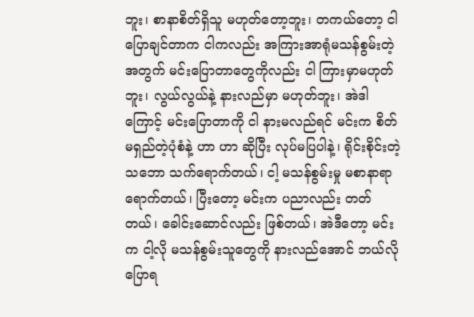ဘူး၊ စာနာစိတ်ရှိသူ မဟုတ်တော့ဘူး၊ တကယ်တော့ ငါပြောချင်တာက ငါကလည်း အကြားအာရုံမသန်စွမ်းတဲ့အတွက် မင်းပြောတာတွေကိုလည်း ငါ ကြားမှာမဟုတ်ဘူး၊ လွယ်လွယ်နဲ့ နားလည်မှာ မဟုတ်ဘူး၊ အဲဒါကြောင့် မင်းပြောတာကို ငါ နားမလည်ရင် မင်းက စိတ်မရှည်တဲ့ပုံစံနဲ့ ဟာ ဟာ ဆိုပြီး လုပ်မပြပါနဲ့၊ ရိုင်းစိုင်းတဲ့သဘော သက်ရောက်တယ်၊ ငါ့ မသန်စွမ်းမှု မစာနာရာရောက်တယ်၊ ပြီးတော့ မင်းက ပညာလည်း တတ်တယ်၊ ခေါင်းဆောင်လည်း ဖြစ်တယ်၊ အဲဒီတော့ မင်းက ငါ့လို မသန်စွမ်းသူတွေကို နားလည်အောင် ဘယ်လိုပြောရ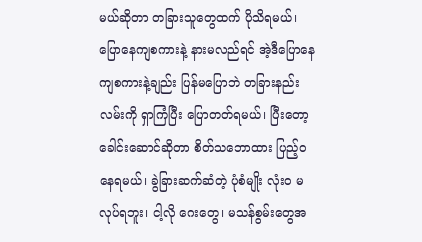မယ်ဆိုတာ တခြားသူတွေထက် ပိုသိရမယ်၊ ပြောနေကျစကားနဲ့ နားမလည်ရင် အဲ့ဒီပြောနေကျစကားနဲ့ချည်း ပြန်မပြောဘဲ တခြားနည်းလမ်းကို ရှာကြံပြီး ပြောတတ်ရမယ်၊ ပြီးတော့ ခေါင်းဆောင်ဆိုတာ စိတ်သဘောထား ပြည့်ဝနေရမယ်၊ ခွဲခြားဆက်ဆံတဲ့ ပုံစံမျိုး လုံးဝ မလုပ်ရဘူး၊ ငါ့လို ဂေးတွေ၊ မသန်စွမ်းတွေအ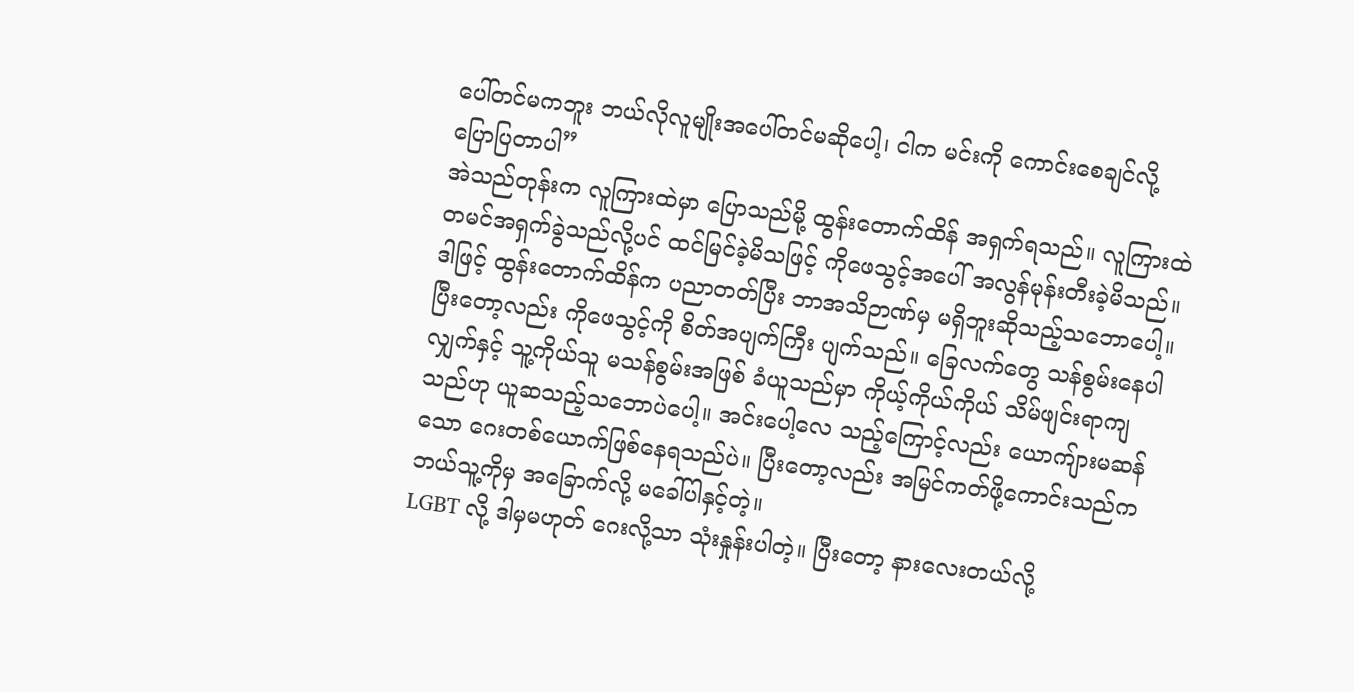ပေါ်တင်မကဘူး ဘယ်လိုလူမျိုးအပေါ်တင်မဆိုပေါ့၊ ငါက မင်းကို ကောင်းစေချင်လို့ ပြောပြတာပါ”
အဲသည်တုန်းက လူကြားထဲမှာ ပြောသည်မို့ ထွန်းတောက်ထိန် အရှက်ရသည်။ လူကြားထဲ တမင်အရှက်ခွဲသည်လို့ပင် ထင်မြင်ခဲ့မိသဖြင့် ကိုဖေသွင့်အပေါ် အလွန်မုန်းတီးခဲ့မိသည်။ ဒါဖြင့် ထွန်းတောက်ထိန်က ပညာတတ်ပြီး ဘာအသိဉာဏ်မှ မရှိဘူးဆိုသည့်သဘောပေါ့။
ပြီးတော့လည်း ကိုဖေသွင့်ကို စိတ်အပျက်ကြီး ပျက်သည်။ ခြေလက်တွေ သန်စွမ်းနေပါလျှက်နှင့် သူ့ကိုယ်သူ မသန်စွမ်းအဖြစ် ခံယူသည်မှာ ကိုယ့်ကိုယ်ကိုယ် သိမ်ဖျင်းရာကျသည်ဟု ယူဆသည့်သဘောပဲပေါ့။ အင်းပေါ့လေ သည့်ကြောင့်လည်း ယောကျ်ားမဆန်သော ဂေးတစ်ယောက်ဖြစ်နေရသည်ပဲ။ ပြီးတော့လည်း အမြင်ကတ်ဖို့ကောင်းသည်က ဘယ်သူ့ကိုမှ အခြောက်လို့ မခေါ်ပါနှင့်တဲ့။
LGBT လို့ ဒါမှမဟုတ် ဂေးလို့သာ သုံးနှုန်းပါတဲ့။ ပြီးတော့ နားလေးတယ်လို့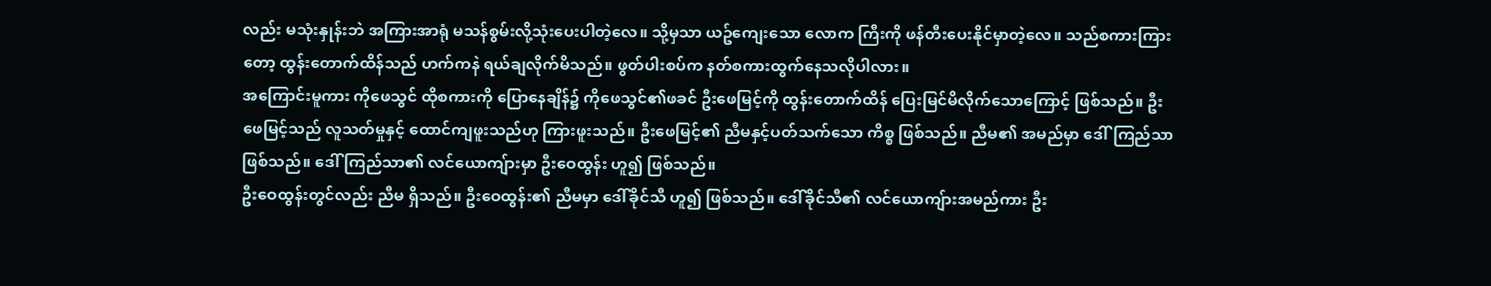လည်း မသုံးနှုန်းဘဲ အကြားအာရုံ မသန်စွမ်းလို့သုံးပေးပါတဲ့လေ။ သို့မှသာ ယဥ်ကျေးသော လောက ကြီးကို ဖန်တီးပေးနိုင်မှာတဲ့လေ။ သည်စကားကြားတော့ ထွန်းတောက်ထိန်သည် ဟက်ကနဲ ရယ်ချလိုက်မိသည်။ ဖွတ်ပါးစပ်က နတ်စကားထွက်နေသလိုပါလား။
အကြောင်းမူကား ကိုဖေသွင် ထိုစကားကို ပြောနေချိန်၌ ကိုဖေသွင်၏ဖခင် ဦးဖေမြင့်ကို ထွန်းတောက်ထိန် ပြေးမြင်မိလိုက်သောကြောင့် ဖြစ်သည်။ ဦးဖေမြင့်သည် လူသတ်မှုနှင့် ထောင်ကျဖူးသည်ဟု ကြားဖူးသည်။ ဦးဖေမြင့်၏ ညီမနှင့်ပတ်သက်သော ကိစ္စ ဖြစ်သည်။ ညီမ၏ အမည်မှာ ဒေါ်ကြည်သာ ဖြစ်သည်။ ဒေါ်ကြည်သာ၏ လင်ယောကျ်ားမှာ ဦးဝေထွန်း ဟူ၍ ဖြစ်သည်။
ဦးဝေထွန်းတွင်လည်း ညီမ ရှိသည်။ ဦးဝေထွန်း၏ ညီမမှာ ဒေါ်ခိုင်သီ ဟူ၍ ဖြစ်သည်။ ဒေါ်ခိုင်သီ၏ လင်ယောကျ်ားအမည်ကား ဦး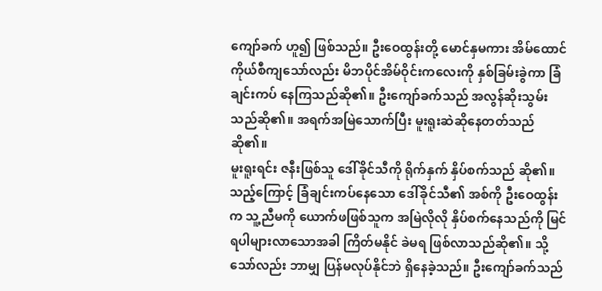ကျော်ခက် ဟူ၍ ဖြစ်သည်။ ဦးဝေထွန်းတို့ မောင်နှမကား အိမ်ထောင်ကိုယ်စီကျသော်လည်း မိဘပိုင်အိမ်ဝိုင်းကလေးကို နှစ်ခြမ်းခွဲကာ ခြံချင်းကပ် နေကြသည်ဆို၏။ ဦးကျော်ခက်သည် အလွန်ဆိုးသွမ်းသည်ဆို၏။ အရက်အမြဲသောက်ပြီး မူးရူးဆဲဆိုနေတတ်သည်ဆို၏။
မူးရူးရင်း ဇနီးဖြစ်သူ ဒေါ်ခိုင်သီကို ရိုက်နှက် နှိပ်စက်သည် ဆို၏။ သည့်ကြောင့် ခြံချင်းကပ်နေသော ဒေါ်ခိုင်သီ၏ အစ်ကို ဦးဝေထွန်းက သူ့ညီမကို ယောက်ဖဖြစ်သူက အမြဲလိုလို နှိပ်စက်နေသည်ကို မြင်ရပါများလာသောအခါ ကြိတ်မနိုင် ခဲမရ ဖြစ်လာသည်ဆို၏။ သို့သော်လည်း ဘာမျှ ပြန်မလုပ်နိုင်ဘဲ ရှိနေခဲ့သည်။ ဦးကျော်ခက်သည်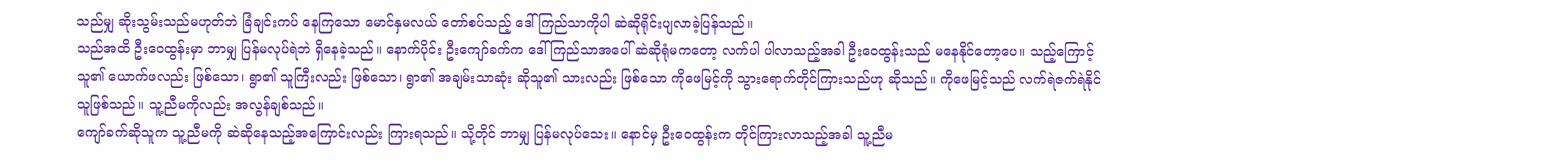သည်မျှ ဆိုးသွမ်းသည်မဟုတ်ဘဲ ခြံချင်းကပ် နေကြသော မောင်နှမလယ် တော်စပ်သည့် ဒေါ်ကြည်သာကိုပါ ဆဲဆိုရိုင်းပျလာခဲ့ပြန်သည်။
သည်အထိ ဦးဝေထွန်းမှာ ဘာမျှ ပြန်မလုပ်ရဲဘဲ ရှိနေခဲ့သည်။ နောက်ပိုင်း ဦးကျော်ခက်က ဒေါ်ကြည်သာအပေါ် ဆဲဆိုရုံမကတော့ လက်ပါ ပါလာသည့်အခါ ဦးဝေထွန်းသည် မနေနိုင်တော့ပေ။ သည့်ကြောင့် သူ၏ ယောက်ဖလည်း ဖြစ်သော၊ ရွာ၏ သူကြီးလည်း ဖြစ်သော၊ ရွာ၏ အချမ်းသာဆုံး ဆိုသူ၏ သားလည်း ဖြစ်သော ကိုဖေမြင့်ကို သွားရောက်တိုင်ကြားသည်ဟု ဆိုသည်။ ကိုဖေမြင့်သည် လက်ရဲဇက်ရဲနိုင်သူဖြစ်သည်။ သူ့ညီမကိုလည်း အလွန်ချစ်သည်။
ကျော်ခက်ဆိုသူက သူ့ညီမကို ဆဲဆိုနေသည့်အကြောင်းလည်း ကြားရသည်။ သို့တိုင် ဘာမျှ ပြန်မလုပ်သေး။ နောင်မှ ဦးဝေထွန်းက တိုင်ကြားလာသည့်အခါ သူ့ညီမ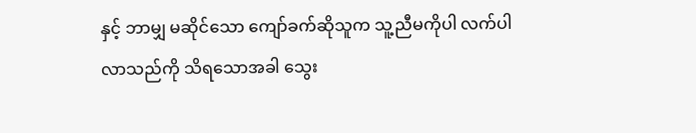နှင့် ဘာမျှ မဆိုင်သော ကျော်ခက်ဆိုသူက သူ့ညီမကိုပါ လက်ပါလာသည်ကို သိရသောအခါ သွေး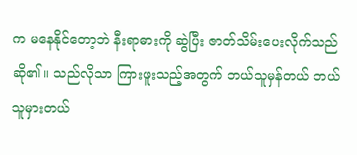က မနေနိုင်တော့ဘဲ နီးရာဓားကို ဆွဲပြီး ဇာတ်သိမ်းပေးလိုက်သည်ဆို၏။ သည်လိုသာ ကြားဖူးသည့်အတွက် ဘယ်သူမှန်တယ် ဘယ်သူမှားတယ်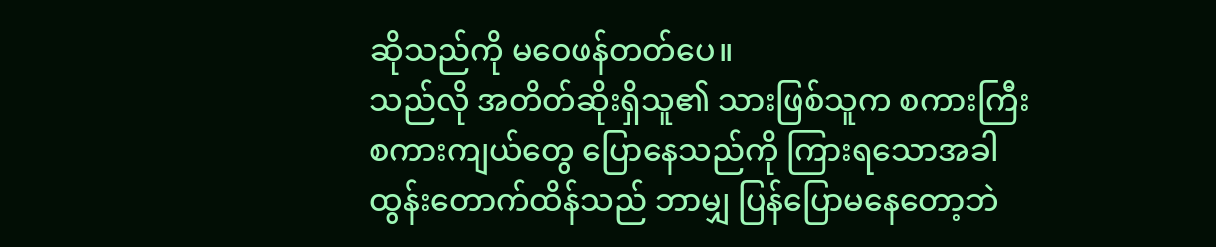ဆိုသည်ကို မဝေဖန်တတ်ပေ။
သည်လို အတိတ်ဆိုးရှိသူ၏ သားဖြစ်သူက စကားကြီးစကားကျယ်တွေ ပြောနေသည်ကို ကြားရသောအခါ ထွန်းတောက်ထိန်သည် ဘာမျှ ပြန်ပြောမနေတော့ဘဲ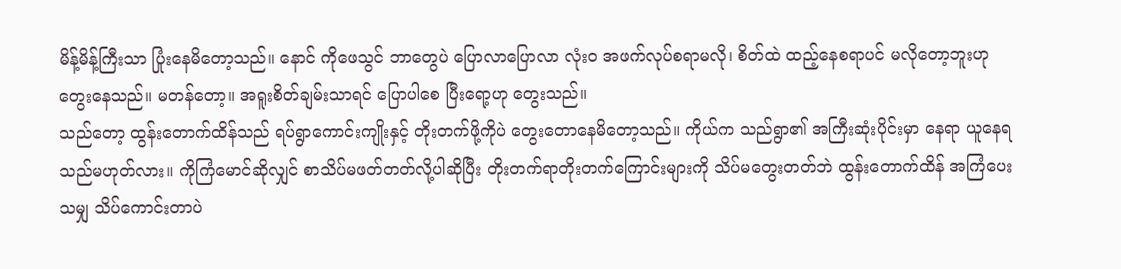မိန့်မိန့်ကြီးသာ ပြုံးနေမိတော့သည်။ နောင် ကိုဖေသွင် ဘာတွေပဲ ပြောလာပြောလာ လုံးဝ အဖက်လုပ်စရာမလို၊ စိတ်ထဲ ထည့်နေစရာပင် မလိုတော့ဘူးဟု တွေးနေသည်။ မတန်တော့။ အရူးစိတ်ချမ်းသာရင် ပြောပါစေ ပြီးရော့ဟု တွေးသည်။
သည်တော့ ထွန်းတောက်ထိန်သည် ရပ်ရွာကောင်းကျိုးနှင့် တိုးတက်ဖို့ကိုပဲ တွေးတောနေမိတော့သည်။ ကိုယ်က သည်ရွာ၏ အကြီးဆုံးပိုင်းမှာ နေရာ ယူနေရသည်မဟုတ်လား။ ကိုကြံမောင်ဆိုလျှင် စာသိပ်မဖတ်တတ်လို့ပါဆိုပြီး တိုးတက်ရာတိုးတက်ကြောင်းများကို သိပ်မတွေးတတ်ဘဲ ထွန်းတောက်ထိန် အကြံပေးသမျှ သိပ်ကောင်းတာပဲ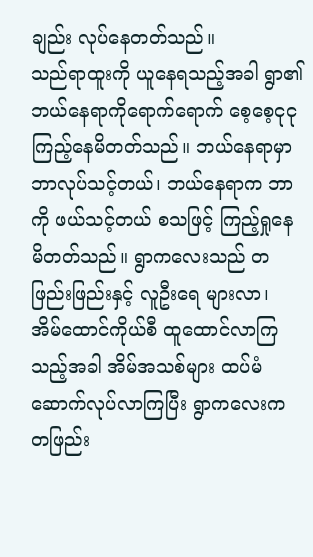ချည်း လုပ်နေတတ်သည်။
သည်ရာထူးကို ယူနေရသည့်အခါ ရွာ၏ ဘယ်နေရာကိုရောက်ရောက် စေ့စေ့ငုငု ကြည့်နေမိတတ်သည်။ ဘယ်နေရာမှာ ဘာလုပ်သင့်တယ်၊ ဘယ်နေရာက ဘာကို ဖယ်သင့်တယ် စသဖြင့် ကြည့်ရှုနေမိတတ်သည်။ ရွာကလေးသည် တဖြည်းဖြည်းနှင့် လူဦးရေ များလာ၊ အိမ်ထောင်ကိုယ်စီ ထူထောင်လာကြသည့်အခါ အိမ်အသစ်များ ထပ်မံဆောက်လုပ်လာကြပြီး ရွာကလေးက တဖြည်း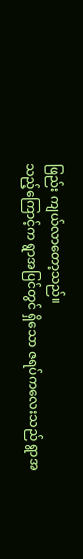ဖြည်း ကျယ်လာတော့သည်။
သည့်ကြောင့်က ရွာအပြင်တွင် ရှိသော ဇရပ်ကလေးသည် ရွာအ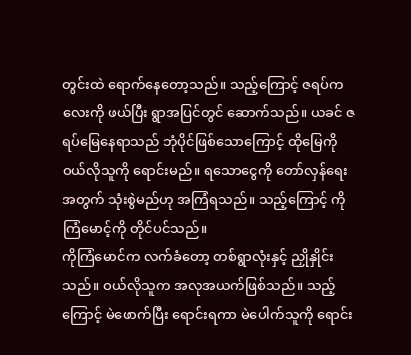တွင်းထဲ ရောက်နေတော့သည်။ သည့်ကြောင့် ဇရပ်ကလေးကို ဖယ်ပြီး ရွာအပြင်တွင် ဆောက်သည်။ ယခင် ဇရပ်မြေနေရာသည် ဘုံပိုင်ဖြစ်သောကြောင့် ထိုမြေကို ဝယ်လိုသူကို ရောင်းမည်။ ရသောငွေကို တော်လှန်ရေးအတွက် သုံးစွဲမည်ဟု အကြံရသည်။ သည့်ကြောင့် ကိုကြံမောင့်ကို တိုင်ပင်သည်။
ကိုကြံမောင်က လက်ခံတော့ တစ်ရွာလုံးနှင့် ညှိုနှိုင်းသည်။ ဝယ်လိုသူက အလုအယက်ဖြစ်သည်။ သည့်ကြောင့် မဲဖောက်ပြီး ရောင်းရကာ မဲပေါက်သူကို ရောင်း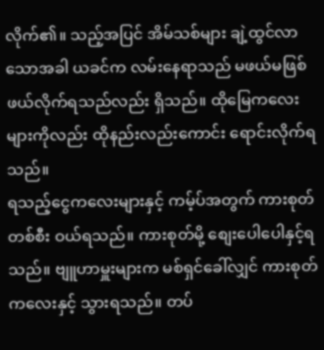လိုက်၏။ သည့်အပြင် အိမ်သစ်များ ချဲ့ထွင်လာသောအခါ ယခင်က လမ်းနေရာသည် မဖယ်မဖြစ် ဖယ်လိုက်ရသည်လည်း ရှိသည်။ ထိုမြေကလေးများကိုလည်း ထိုနည်းလည်းကောင်း ရောင်းလိုက်ရသည်။
ရသည့်ငွေကလေးများနှင့် ကမ့်ပ်အတွက် ကားစုတ်တစ်စီး ဝယ်ရသည်။ ကားစုတ်မို့ စျေးပေါပေါနှင့်ရသည်။ ဗျူဟာမှူးများက မစ်ရှင်ခေါ်လျှင် ကားစုတ်ကလေးနှင့် သွားရသည်။ တပ်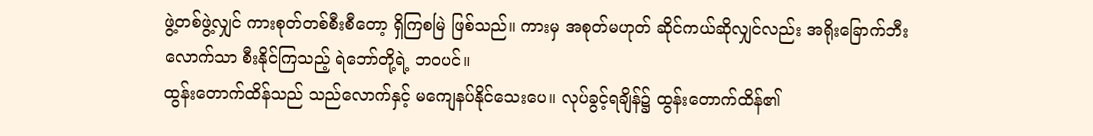ဖွဲ့တစ်ဖွဲ့လျှင် ကားစုတ်တစ်စီးစီတော့ ရှိကြစမြဲ ဖြစ်သည်။ ကားမှ အစုတ်မဟုတ် ဆိုင်ကယ်ဆိုလျှင်လည်း အရိုးခြောက်ဘီးလောက်သာ စီးနိုင်ကြသည့် ရဲဘော်တို့ရဲ့ ဘဝပင်။
ထွန်းတောက်ထိန်သည် သည်လောက်နှင့် မကျေနပ်နိုင်သေးပေ။ လုပ်ခွင့်ရချိန်၌ ထွန်းတောက်ထိန်၏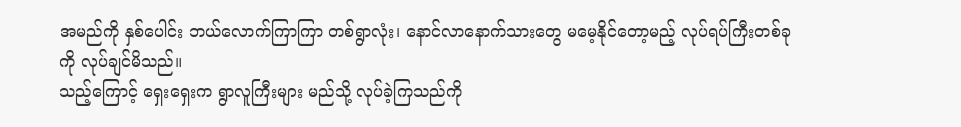အမည်ကို နှစ်ပေါင်း ဘယ်လောက်ကြာကြာ တစ်ရွာလုံး၊ နောင်လာနောက်သားတွေ မမေ့နိုင်တော့မည့် လုပ်ရပ်ကြီးတစ်ခုကို လုပ်ချင်မိသည်။
သည့်ကြောင့် ရှေးရှေးက ရွာလူကြီးများ မည်သို့ လုပ်ခဲ့ကြသည်ကို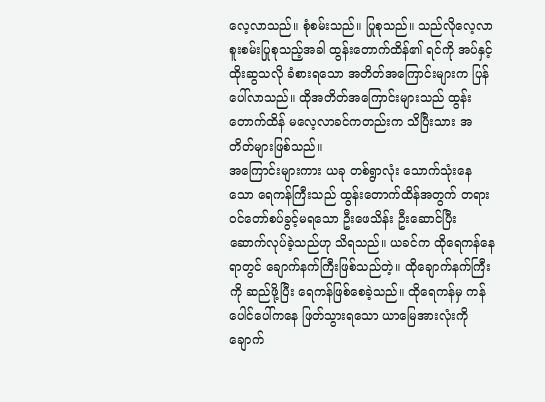လေ့လာသည်။ စုံစမ်းသည်။ ပြုစုသည်။ သည်လိုလေ့လာစူးစမ်းပြုစုသည့်အခါ ထွန်းတောက်ထိန်၏ ရင်ကို အပ်နှင့် ထိုးဆွသလို ခံစားရသော အတိတ်အကြောင်းများက ပြန်ပေါ်လာသည်။ ထိုအတိတ်အကြောင်းများသည် ထွန်းတောက်ထိန် မလေ့လာခင်ကတည်းက သိပြီးသား အတိတ်များဖြစ်သည်။
အကြောင်းများကား ယခု တစ်ရွာလုံး သောက်သုံးနေသော ရေကန်ကြီးသည် ထွန်းတောက်ထိန်အတွက် တရားဝင်တော်စပ်ခွင့်မရသော ဦးဖေသိန်း ဦးဆောင်ပြီး ဆောက်လုပ်ခဲ့သည်ဟု သိရသည်။ ယခင်က ထိုရေကန်နေရာတွင် ချောက်နက်ကြီးဖြစ်သည်တဲ့။ ထိုချောက်နက်ကြီးကို ဆည်ဖို့ပြီး ရေကန်ဖြစ်စေခဲ့သည်။ ထိုရေကန်မှ ကန်ပေါင်ပေါ်ကနေ ဖြတ်သွားရသော ယာမြေအားလုံးကို ချောက်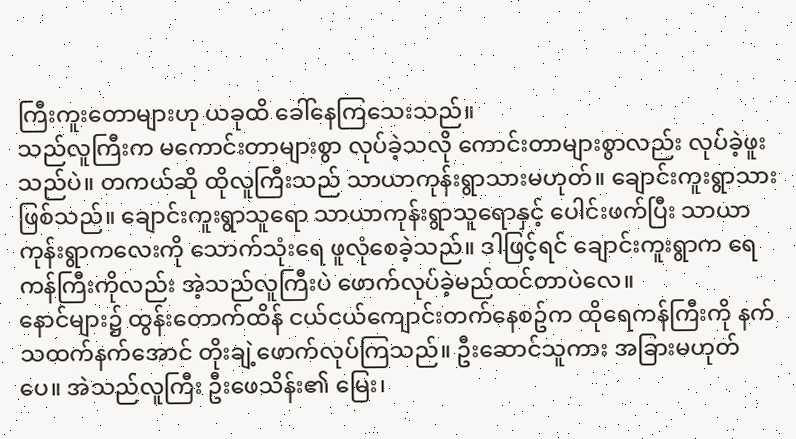ကြီးကူးတောများဟု ယခုထိ ခေါ်နေကြသေးသည်။
သည်လူကြီးက မကောင်းတာများစွာ လုပ်ခဲ့သလို ကောင်းတာများစွာလည်း လုပ်ခဲ့ဖူးသည်ပဲ။ တကယ်ဆို ထိုလူကြီးသည် သာယာကုန်းရွာသားမဟုတ်။ ချောင်းကူးရွာသား ဖြစ်သည်။ ချောင်းကူးရွာသူရော သာယာကုန်းရွာသူရောနှင့် ပေါင်းဖက်ပြီး သာယာကုန်းရွာကလေးကို သောက်သုံးရေ ဖူလုံစေခဲ့သည်။ ဒါဖြင့်ရင် ချောင်းကူးရွာက ရေကန်ကြီးကိုလည်း အဲ့သည်လူကြီးပဲ ဖောက်လုပ်ခဲ့မည်ထင်တာပဲလေ။
နောင်များ၌ ထွန်းတောက်ထိန် ငယ်ငယ်ကျောင်းတက်နေစဥ်က ထိုရေကန်ကြီးကို နက်သထက်နက်အောင် တိုးချဲ့ဖောက်လုပ်ကြသည်။ ဦးဆောင်သူကား အခြားမဟုတ်ပေ။ အဲသည်လူကြီး ဦးဖေသိန်း၏ မြေး၊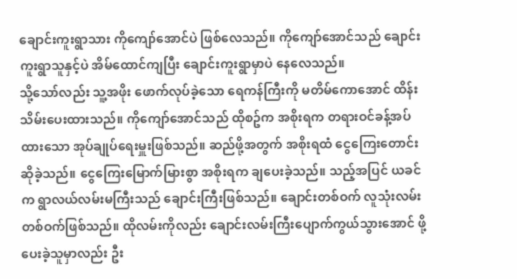ချောင်းကူးရွာသား ကိုကျော်အောင်ပဲ ဖြစ်လေသည်။ ကိုကျော်အောင်သည် ချောင်းကူးရွာသူနှင့်ပဲ အိမ်ထောင်ကျပြီး ချောင်းကူးရွာမှာပဲ နေလေသည်။
သို့သော်လည်း သူ့အဖိုး ဖောက်လုပ်ခဲ့သော ရေကန်ကြီးကို မတိမ်ကောအောင် ထိန်းသိမ်းပေးထားသည်။ ကိုကျော်အောင်သည် ထိုစဥ်က အစိုးရက တရားဝင်ခန့်အပ်ထားသော အုပ်ချုပ်ရေးမှူးဖြစ်သည်။ ဆည်ဖို့အတွက် အစိုးရထံ ငွေကြေးတောင်းဆိုခဲ့သည်။ ငွေကြေးမြောက်မြားစွာ အစိုးရက ချပေးခဲ့သည်။ သည့်အပြင် ယခင်က ရွာလယ်လမ်းမကြီးသည် ချောင်းကြီးဖြစ်သည်။ ချောင်းတစ်ဝက် လူသုံးလမ်းတစ်ဝက်ဖြစ်သည်။ ထိုလမ်းကိုလည်း ချောင်းလမ်းကြီးပျောက်ကွယ်သွားအောင် ဖို့ပေးခဲ့သူမှာလည်း ဦး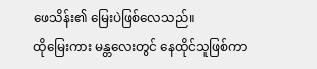ဖေသိန်း၏ မြေးပဲဖြစ်လေသည်။
ထိုမြေးကား မန္တလေးတွင် နေထိုင်သူဖြစ်ကာ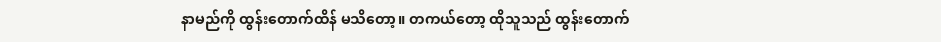နာမည်ကို ထွန်းတောက်ထိန် မသိတော့။ တကယ်တော့ ထိုသူသည် ထွန်းတောက်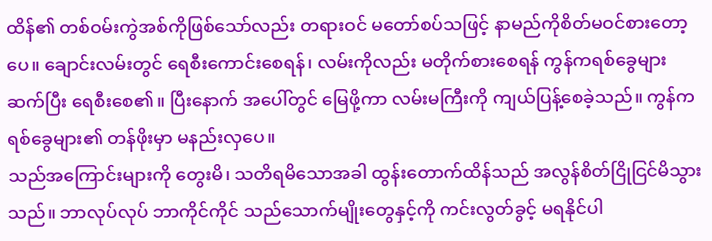ထိန်၏ တစ်ဝမ်းကွဲအစ်ကိုဖြစ်သော်လည်း တရားဝင် မတော်စပ်သဖြင့် နာမည်ကိုစိတ်မဝင်စားတော့ပေ။ ချောင်းလမ်းတွင် ရေစီးကောင်းစေရန်၊ လမ်းကိုလည်း မတိုက်စားစေရန် ကွန်ကရစ်ခွေများ ဆက်ပြီး ရေစီးစေ၏။ ပြီးနောက် အပေါ်တွင် မြေဖို့ကာ လမ်းမကြီးကို ကျယ်ပြန့်စေခဲ့သည်။ ကွန်ကရစ်ခွေများ၏ တန်ဖိုးမှာ မနည်းလှပေ။
သည်အကြောင်းများကို တွေးမိ၊ သတိရမိသောအခါ ထွန်းတောက်ထိန်သည် အလွန်စိတ်ငြိုငြင်မိသွားသည်။ ဘာလုပ်လုပ် ဘာကိုင်ကိုင် သည်သောက်မျိုးတွေနှင့်ကို ကင်းလွတ်ခွင့် မရနိုင်ပါ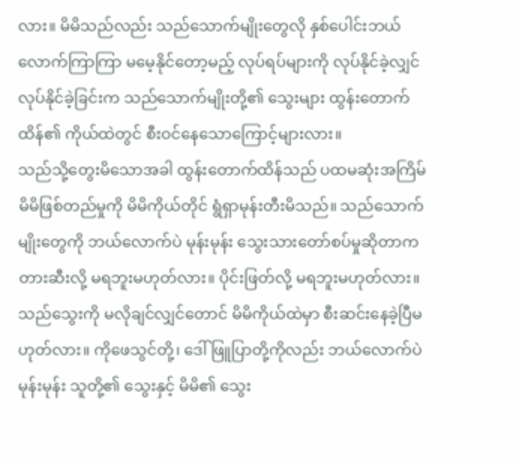လား။ မိမိသည်လည်း သည်သောက်မျိုးတွေလို နှစ်ပေါင်းဘယ်လောက်ကြာကြာ မမေ့နိုင်တော့မည့် လုပ်ရပ်များကို လုပ်နိုင်ခဲ့လျှင် လုပ်နိုင်ခဲ့ခြင်းက သည်သောက်မျိုးတို့၏ သွေးများ ထွန်းတောက်ထိန်၏ ကိုယ်ထဲတွင် စီးဝင်နေသောကြောင့်များလား။
သည်သို့တွေးမိသောအခါ ထွန်းတောက်ထိန်သည် ပထမဆုံးအကြိမ် မိမိဖြစ်တည်မှုကို မိမိကိုယ်တိုင် ရွံရှာမုန်းတီးမိသည်။ သည်သောက်မျိုးတွေကို ဘယ်လောက်ပဲ မုန်းမုန်း သွေးသားတော်စပ်မှုဆိုတာက တားဆီးလို့ မရဘူးမဟုတ်လား။ ပိုင်းဖြတ်လို့ မရဘူးမဟုတ်လား။
သည်သွေးကို မလိုချင်လျှင်တောင် မိမိကိုယ်ထဲမှာ စီးဆင်းနေခဲ့ပြီမဟုတ်လား။ ကိုဖေသွင်တို့၊ ဒေါ်ဖြူပြာတို့ကိုလည်း ဘယ်လောက်ပဲ မုန်းမုန်း သူတို့၏ သွေးနှင့် မိမိ၏ သွေး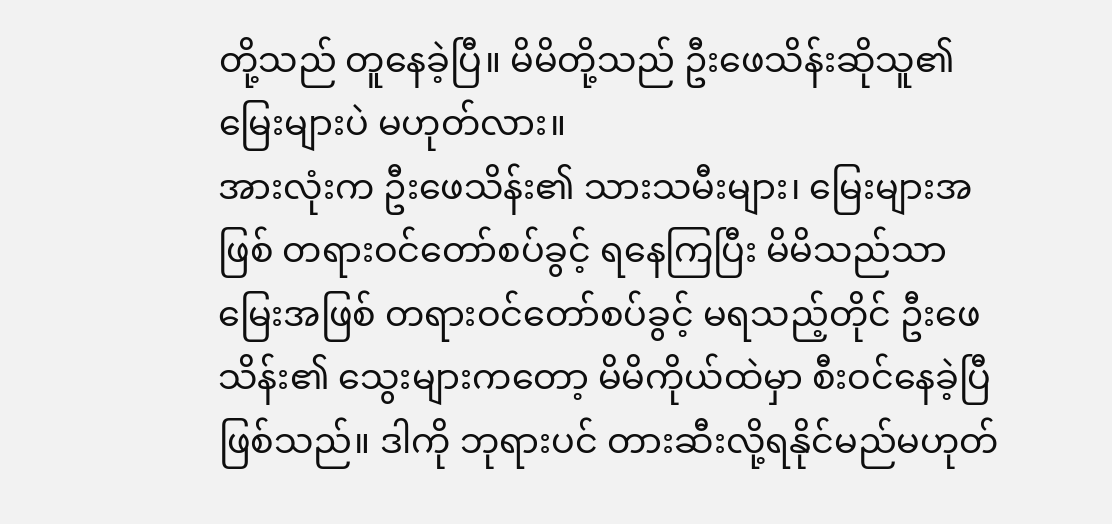တို့သည် တူနေခဲ့ပြီ။ မိမိတို့သည် ဦးဖေသိန်းဆိုသူ၏ မြေးများပဲ မဟုတ်လား။
အားလုံးက ဦးဖေသိန်း၏ သားသမီးများ၊ မြေးများအဖြစ် တရားဝင်တော်စပ်ခွင့် ရနေကြပြီး မိမိသည်သာ မြေးအဖြစ် တရားဝင်တော်စပ်ခွင့် မရသည့်တိုင် ဦးဖေသိန်း၏ သွေးများကတော့ မိမိကိုယ်ထဲမှာ စီးဝင်နေခဲ့ပြီဖြစ်သည်။ ဒါကို ဘုရားပင် တားဆီးလို့ရနိုင်မည်မဟုတ်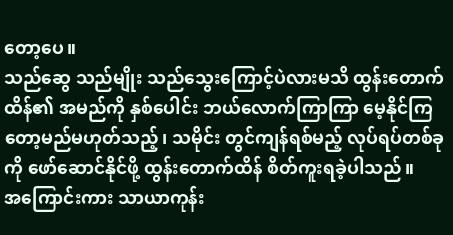တော့ပေ။
သည်ဆွေ သည်မျိုး သည်သွေးကြောင့်ပဲလားမသိ ထွန်းတောက်ထိန်၏ အမည်ကို နှစ်ပေါင်း ဘယ်လောက်ကြာကြာ မေ့နိုင်ကြတော့မည်မဟုတ်သည့်၊ သမိုင်း တွင်ကျန်ရစ်မည့် လုပ်ရပ်တစ်ခုကို ဖော်ဆောင်နိုင်ဖို့ ထွန်းတောက်ထိန် စိတ်ကူးရခဲ့ပါသည်။
အကြောင်းကား သာယာကုန်း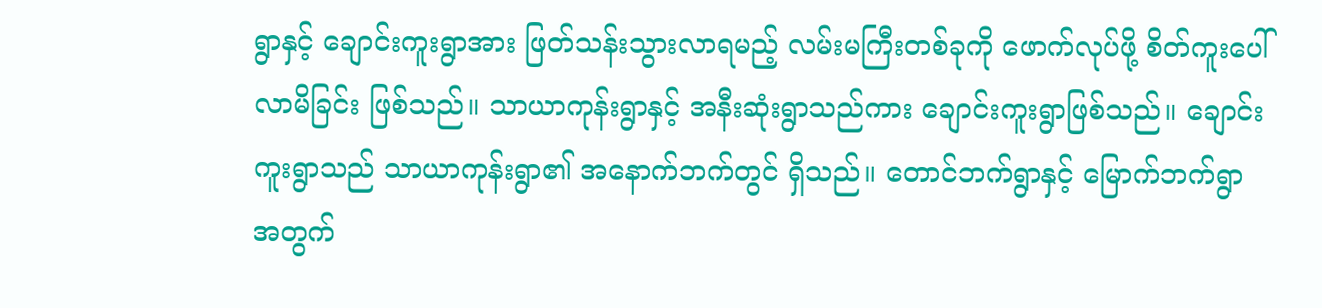ရွာနှင့် ချောင်းကူးရွာအား ဖြတ်သန်းသွားလာရမည့် လမ်းမကြီးတစ်ခုကို ဖောက်လုပ်ဖို့ စိတ်ကူးပေါ်လာမိခြင်း ဖြစ်သည်။ သာယာကုန်းရွာနှင့် အနီးဆုံးရွာသည်ကား ချောင်းကူးရွာဖြစ်သည်။ ချောင်းကူးရွာသည် သာယာကုန်းရွာ၏ အနောက်ဘက်တွင် ရှိသည်။ တောင်ဘက်ရွာနှင့် မြောက်ဘက်ရွာအတွက်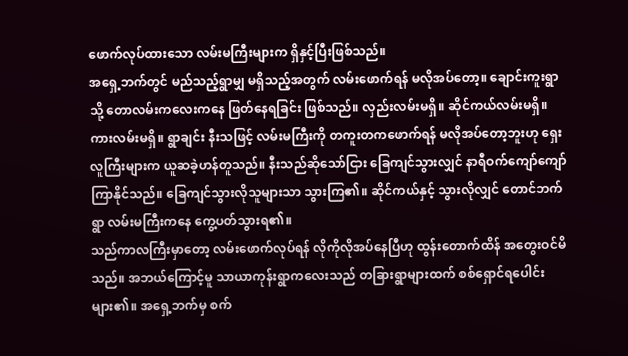ဖောက်လုပ်ထားသော လမ်းမကြီးများက ရှိနှင့်ပြီးဖြစ်သည်။
အရှေ့ဘက်တွင် မည်သည့်ရွာမျှ မရှိသည့်အတွက် လမ်းဖောက်ရန် မလိုအပ်တော့။ ချောင်းကူးရွာသို့ တောလမ်းကလေးကနေ ဖြတ်နေရခြင်း ဖြစ်သည်။ လှည်းလမ်းမရှိ။ ဆိုင်ကယ်လမ်းမရှိ။ ကားလမ်းမရှိ။ ရွာချင်း နီးသဖြင့် လမ်းမကြီးကို တကူးတကဖောက်ရန် မလိုအပ်တော့ဘူးဟု ရှေးလူကြီးများက ယူဆခဲ့ဟန်တူသည်။ နီးသည်ဆိုသော်ငြား ခြေကျင်သွားလျှင် နာရီဝက်ကျော်ကျော် ကြာနိုင်သည်။ ခြေကျင်သွားလိုသူများသာ သွားကြ၏။ ဆိုင်ကယ်နှင့် သွားလိုလျှင် တောင်ဘက်ရွာ လမ်းမကြီးကနေ ကွေ့ပတ်သွားရ၏။
သည်ကာလကြီးမှာတော့ လမ်းဖောက်လုပ်ရန် လိုကိုလိုအပ်နေပြီဟု ထွန်းတောက်ထိန် အတွေးဝင်မိသည်။ အဘယ်ကြောင့်မူ သာယာကုန်းရွာကလေးသည် တခြားရွာများထက် စစ်ရှောင်ရပေါင်းများ၏။ အရှေ့ဘက်မှ စက်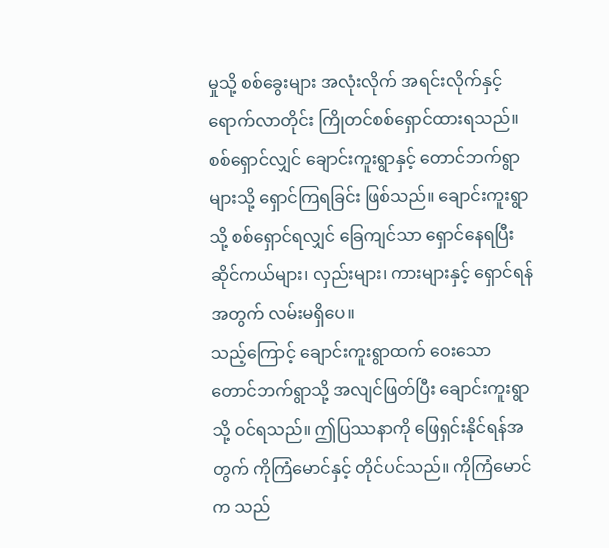မှုသို့ စစ်ခွေးများ အလုံးလိုက် အရင်းလိုက်နှင့် ရောက်လာတိုင်း ကြိုတင်စစ်ရှောင်ထားရသည်။ စစ်ရှောင်လျှင် ချောင်းကူးရွာနှင့် တောင်ဘက်ရွာများသို့ ရှောင်ကြရခြင်း ဖြစ်သည်။ ချောင်းကူးရွာသို့ စစ်ရှောင်ရလျှင် ခြေကျင်သာ ရှောင်နေရပြီး ဆိုင်ကယ်များ၊ လှည်းများ၊ ကားများနှင့် ရှောင်ရန်အတွက် လမ်းမရှိပေ။
သည့်ကြောင့် ချောင်းကူးရွာထက် ဝေးသော တောင်ဘက်ရွာသို့ အလျင်ဖြတ်ပြီး ချောင်းကူးရွာသို့ ဝင်ရသည်။ ဤပြဿနာကို ဖြေရှင်းနိုင်ရန်အတွက် ကိုကြံမောင်နှင့် တိုင်ပင်သည်။ ကိုကြံမောင်က သည်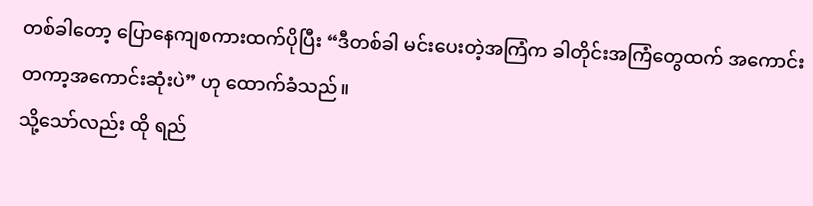တစ်ခါတော့ ပြောနေကျစကားထက်ပိုပြီး “ဒီတစ်ခါ မင်းပေးတဲ့အကြံက ခါတိုင်းအကြံတွေထက် အကောင်းတကာ့အကောင်းဆုံးပဲ” ဟု ထောက်ခံသည်။
သို့သော်လည်း ထို ရည်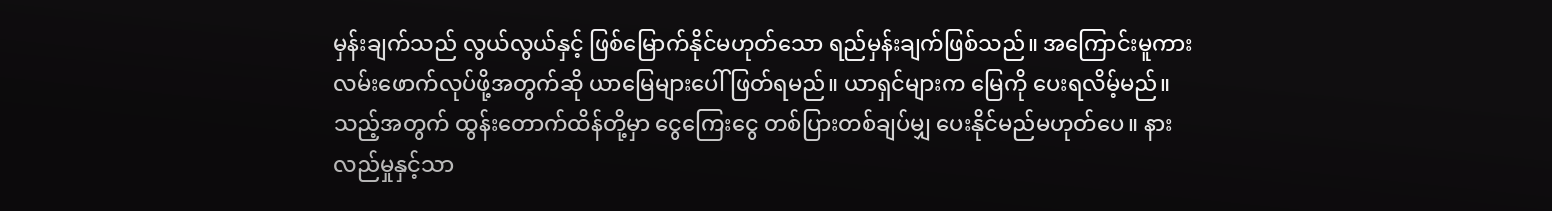မှန်းချက်သည် လွယ်လွယ်နှင့် ဖြစ်မြောက်နိုင်မဟုတ်သော ရည်မှန်းချက်ဖြစ်သည်။ အကြောင်းမူကား လမ်းဖောက်လုပ်ဖို့အတွက်ဆို ယာမြေများပေါ် ဖြတ်ရမည်။ ယာရှင်များက မြေကို ပေးရလိမ့်မည်။
သည့်အတွက် ထွန်းတောက်ထိန်တို့မှာ ငွေကြေးငွေ တစ်ပြားတစ်ချပ်မျှ ပေးနိုင်မည်မဟုတ်ပေ။ နားလည်မှုနှင့်သာ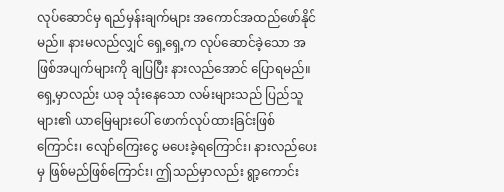လုပ်ဆောင်မှ ရည်မှန်းချက်များ အကောင်အထည်ဖော်နိုင်မည်။ နားမလည်လျှင် ရှေ့ရှေ့က လုပ်ဆောင်ခဲ့သော အဖြစ်အပျက်များကို ချပြပြီး နားလည်အောင် ပြောရမည်။
ရှေ့မှာလည်း ယခု သုံးနေသော လမ်းများသည် ပြည်သူများ၏ ယာမြေများပေါ် ဖောက်လုပ်ထားခြင်းဖြစ်ကြောင်း၊ လျော်ကြေးငွေ မပေးခဲ့ရကြောင်း၊ နားလည်ပေးမှ ဖြစ်မည်ဖြစ်ကြောင်း၊ ဤသည်မှာလည်း ရွာ့ကောင်း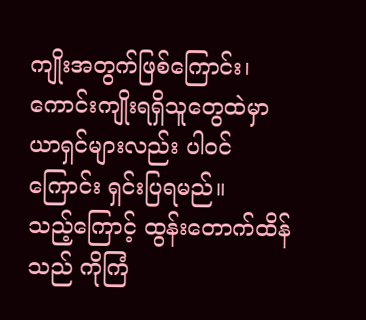ကျိုးအတွက်ဖြစ်ကြောင်း၊ ကောင်းကျိုးရရှိသူတွေထဲမှာ ယာရှင်များလည်း ပါဝင်ကြောင်း ရှင်းပြရမည်။
သည့်ကြောင့် ထွန်းတောက်ထိန်သည် ကိုကြံ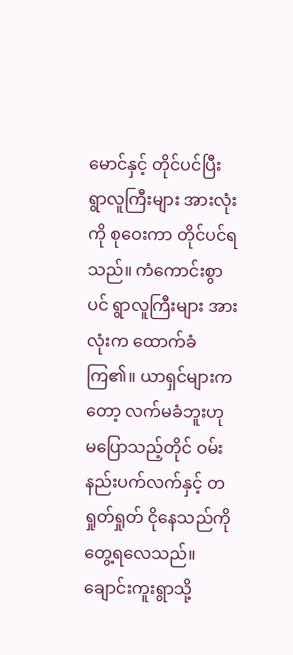မောင်နှင့် တိုင်ပင်ပြီး ရွာလူကြီးများ အားလုံးကို စုဝေးကာ တိုင်ပင်ရသည်။ ကံကောင်းစွာပင် ရွာလူကြီးများ အားလုံးက ထောက်ခံကြ၏။ ယာရှင်များကတော့ လက်မခံဘူးဟု မပြောသည့်တိုင် ဝမ်းနည်းပက်လက်နှင့် တရှုတ်ရှုတ် ငိုနေသည်ကို တွေ့ရလေသည်။
ချောင်းကူးရွာသို့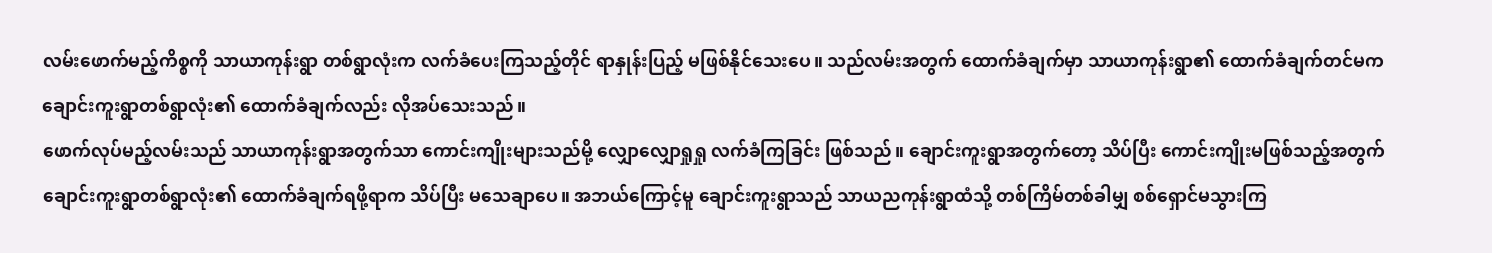လမ်းဖောက်မည့်ကိစ္စကို သာယာကုန်းရွာ တစ်ရွာလုံးက လက်ခံပေးကြသည့်တိုင် ရာနှုန်းပြည့် မဖြစ်နိုင်သေးပေ။ သည်လမ်းအတွက် ထောက်ခံချက်မှာ သာယာကုန်းရွာ၏ ထောက်ခံချက်တင်မက ချောင်းကူးရွာတစ်ရွာလုံး၏ ထောက်ခံချက်လည်း လိုအပ်သေးသည်။
ဖောက်လုပ်မည့်လမ်းသည် သာယာကုန်းရွာအတွက်သာ ကောင်းကျိုးများသည်မို့ လျှောလျှောရှုရှု လက်ခံကြခြင်း ဖြစ်သည်။ ချောင်းကူးရွာအတွက်တော့ သိပ်ပြီး ကောင်းကျိုးမဖြစ်သည့်အတွက် ချောင်းကူးရွာတစ်ရွာလုံး၏ ထောက်ခံချက်ရဖို့ရာက သိပ်ပြီး မသေချာပေ။ အဘယ်ကြောင့်မူ ချောင်းကူးရွာသည် သာယညကုန်းရွာထံသို့ တစ်ကြိမ်တစ်ခါမျှ စစ်ရှောင်မသွားကြ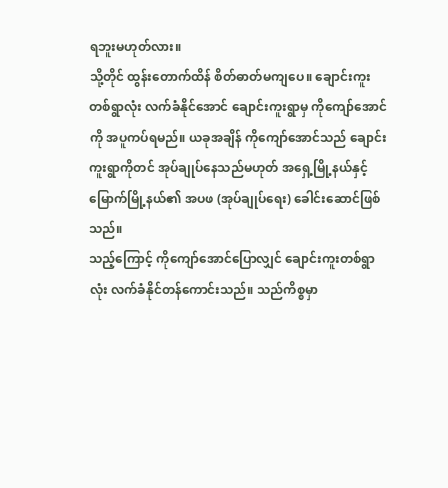ရဘူးမဟုတ်လား။
သို့တိုင် ထွန်းတောက်ထိန် စိတ်ဓာတ်မကျပေ။ ချောင်းကူးတစ်ရွာလုံး လက်ခံနိုင်အောင် ချောင်းကူးရွာမှ ကိုကျော်အောင်ကို အပူကပ်ရမည်။ ယခုအချိန် ကိုကျော်အောင်သည် ချောင်းကူးရွာကိုတင် အုပ်ချုပ်နေသည်မဟုတ် အရှေ့မြို့နယ်နှင့် မြောက်မြို့နယ်၏ အပဖ (အုပ်ချုပ်ရေး) ခေါင်းဆောင်ဖြစ်သည်။
သည့်ကြောင့် ကိုကျော်အောင်ပြောလျှင် ချောင်းကူးတစ်ရွာလုံး လက်ခံနိုင်တန်ကောင်းသည်။ သည်ကိစ္စမှာ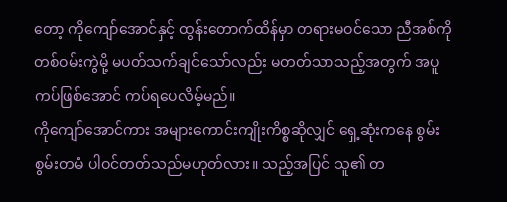တော့ ကိုကျော်အောင်နှင့် ထွန်းတောက်ထိန်မှာ တရားမဝင်သော ညီအစ်ကိုတစ်ဝမ်းကွဲမို့ မပတ်သက်ချင်သော်လည်း မတတ်သာသည့်အတွက် အပူကပ်ဖြစ်အောင် ကပ်ရပေလိမ့်မည်။
ကိုကျော်အောင်ကား အများကောင်းကျိုးကိစ္စဆိုလျှင် ရှေ့ဆုံးကနေ စွမ်းစွမ်းတမံ ပါဝင်တတ်သည်မဟုတ်လား။ သည့်အပြင် သူ၏ တ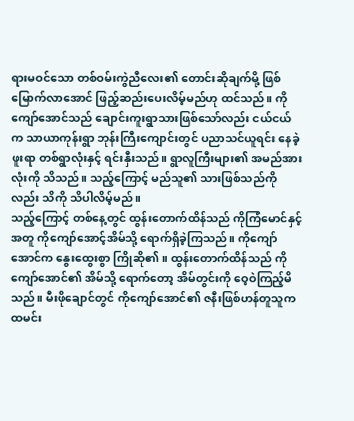ရားမဝင်သော တစ်ဝမ်းကွဲညီလေး၏ တောင်းဆိုချက်မို့ ဖြစ်မြောက်လာအောင် ဖြည့်ဆည်းပေးလိမ့်မည်ဟု ထင်သည်။ ကိုကျော်အောင်သည် ချောင်းကူးရွာသားဖြစ်သော်လည်း ငယ်ငယ်က သာယာကုန်းရွာ ဘုန်းကြီးကျောင်းတွင် ပညာသင်ယူရင်း နေခဲ့ဖူးရာ တစ်ရွာလုံးနှင့် ရင်းနှီးသည်။ ရွာလူကြီးများ၏ အမည်အားလုံးကို သိသည်။ သည့်ကြောင့် မည်သူ၏ သားဖြစ်သည်ကိုလည်း သိကို သိပါလိမ့်မည်။
သည့်ကြောင့် တစ်နေ့တွင် ထွန်းတောက်ထိန်သည် ကိုကြံမောင်နှင့်အတူ ကိုကျော်အောင့်အိမ်သို့ ရောက်ရှိခဲ့ကြသည်။ ကိုကျော်အောင်က နွေးထွေးစွာ ကြိုဆို၏။ ထွန်းတောက်ထိန်သည် ကိုကျော်အောင်၏ အိမ်သို့ ရောက်တော့ အိမ်တွင်းကို ဝေ့ဝဲကြည့်မိသည်။ မီးဖိုချောင်တွင် ကိုကျော်အောင်၏ ဇနီးဖြစ်ဟန်တူသူက ထမင်း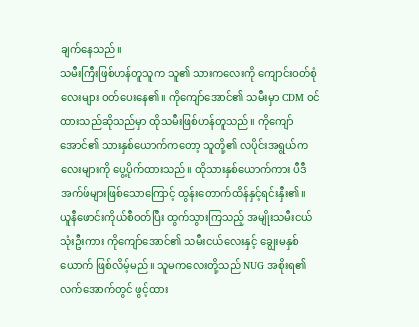ချက်နေသည်။
သမီးကြီးဖြစ်ဟန်တူသူက သူ၏ သားကလေးကို ကျောင်းဝတ်စုံလေးများ ဝတ်ပေးနေ၏။ ကိုကျော်အောင်၏ သမီးမှာ CDM ဝင် ထားသည်ဆိုသည်မှာ ထိုသမီးဖြစ်ဟန်တူသည်။ ကိုကျော်အောင်၏ သားနှစ်ယောက်ကတော့ သူတို့၏ လပိုင်းအရွယ်ကလေးများကို ပွေ့ပိုက်ထားသည်။ ထိုသားနှစ်ယောက်ကား ပီဒီအက်ဖ်များဖြစ်သောကြောင့် ထွန်းတောက်ထိန်နှင့်ရင်းနှီး၏။
ယူနီဖောင်းကိုယ်စီဝတ်ပြီး ထွက်သွားကြသည့် အမျိုးသမီးငယ်သုံးဦးကား ကိုကျော်အောင်၏ သမီးငယ်လေးနှင့် ချွေးမနှစ်ယောက် ဖြစ်လိမ့်မည်။ သူမကလေးတို့သည် NUG အစိုးရ၏ လက်အောက်တွင် ဖွင့်ထား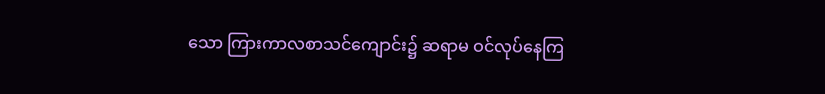သော ကြားကာလစာသင်ကျောင်း၌ ဆရာမ ဝင်လုပ်နေကြ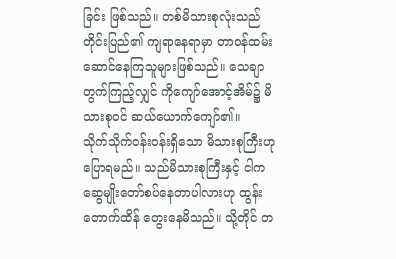ခြင်း ဖြစ်သည်။ တစ်မိသားစုလုံးသည် တိုင်းပြည်၏ ကျရာနေရာမှာ တာဝန်ထမ်းဆောင်နေကြသူများဖြစ်သည်။ သေချာတွက်ကြည့်လျှင် ကိုကျော်အောင့်အိမ်၌ မိသားစုဝင် ဆယ်ယောက်ကျော်၏။
သိုက်သိုက်ဝန်းဝန်းရှိသော မိသားစုကြီးဟု ပြောရမည်။ သည်မိသားစုကြီးနှင့် ငါက ဆွေမျိုးတော်စပ်နေတာပါလားဟု ထွန်းတောက်ထိန် တွေးနေမိသည်။ သို့တိုင် တ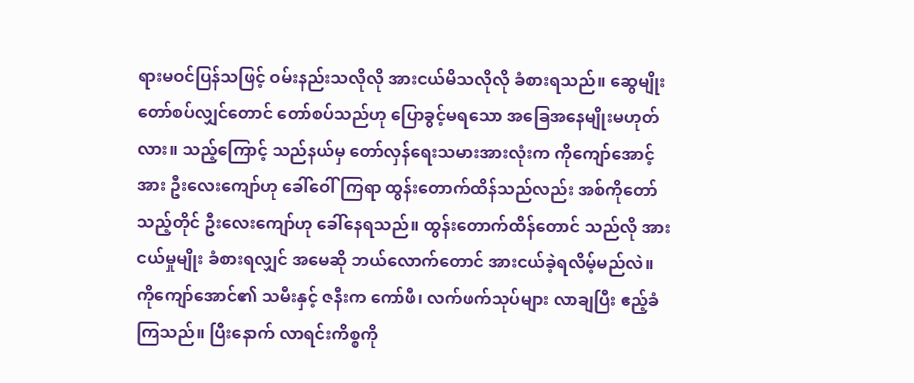ရားမဝင်ပြန်သဖြင့် ဝမ်းနည်းသလိုလို အားငယ်မိသလိုလို ခံစားရသည်။ ဆွေမျိုးတော်စပ်လျှင်တောင် တော်စပ်သည်ဟု ပြောခွင့်မရသော အခြေအနေမျိုးမဟုတ်လား။ သည့်ကြောင့် သည်နယ်မှ တော်လှန်ရေးသမားအားလုံးက ကိုကျော်အောင့်အား ဦးလေးကျော်ဟု ခေါ်ဝေါ်ကြရာ ထွန်းတောက်ထိန်သည်လည်း အစ်ကိုတော်သည့်တိုင် ဦးလေးကျော်ဟု ခေါ်နေရသည်။ ထွန်းတောက်ထိန်တောင် သည်လို အားငယ်မှုမျိုး ခံစားရလျှင် အမေဆို ဘယ်လောက်တောင် အားငယ်ခဲ့ရလိမ့်မည်လဲ။
ကိုကျော်အောင်၏ သမီးနှင့် ဇနီးက ကော်ဖီ၊ လက်ဖက်သုပ်များ လာချပြီး ဧည့်ခံကြသည်။ ပြီးနောက် လာရင်းကိစ္စကို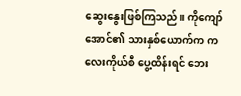ဆွေးနွေးဖြစ်ကြသည်။ ကိုကျော်အောင်၏ သားနှစ်ယောက်က ကလေးကိုယ်စီ ပွေ့ထိန်းရင် ဘေး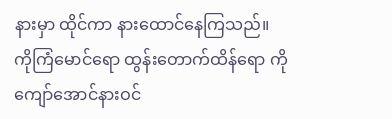နားမှာ ထိုင်ကာ နားထောင်နေကြသည်။
ကိုကြံမောင်ရော ထွန်းတောက်ထိန်ရော ကိုကျော်အောင်နားဝင်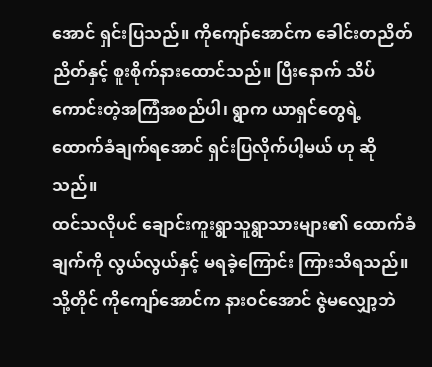အောင် ရှင်းပြသည်။ ကိုကျော်အောင်က ခေါင်းတညိတ်ညိတ်နှင့် စူးစိုက်နားထောင်သည်။ ပြီးနောက် သိပ်ကောင်းတဲ့အကြံအစည်ပါ၊ ရွာက ယာရှင်တွေရဲ့ ထောက်ခံချက်ရအောင် ရှင်းပြလိုက်ပါ့မယ် ဟု ဆိုသည်။
ထင်သလိုပင် ချောင်းကူးရွာသူရွာသားများ၏ ထောက်ခံချက်ကို လွယ်လွယ်နှင့် မရခဲ့ကြောင်း ကြားသိရသည်။ သို့တိုင် ကိုကျော်အောင်က နားဝင်အောင် ဇွဲမလျှော့ဘဲ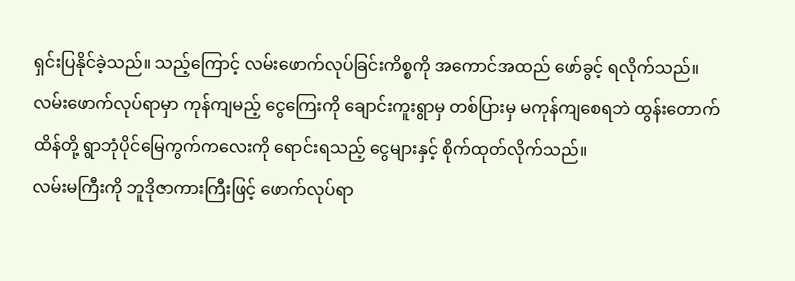ရှင်းပြနိုင်ခဲ့သည်။ သည့်ကြောင့် လမ်းဖောက်လုပ်ခြင်းကိစ္စကို အကောင်အထည် ဖော်ခွင့် ရလိုက်သည်။ လမ်းဖောက်လုပ်ရာမှာ ကုန်ကျမည့် ငွေကြေးကို ချောင်းကူးရွာမှ တစ်ပြားမှ မကုန်ကျစေရဘဲ ထွန်းတောက်ထိန်တို့ ရွာဘုံပိုင်မြေကွက်ကလေးကို ရောင်းရသည့် ငွေများနှင့် စိုက်ထုတ်လိုက်သည်။
လမ်းမကြီးကို ဘူဒိုဇာကားကြီးဖြင့် ဖောက်လုပ်ရာ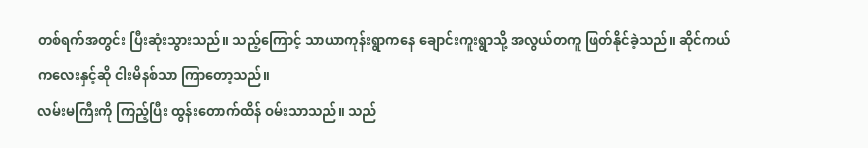တစ်ရက်အတွင်း ပြီးဆုံးသွားသည်။ သည့်ကြောင့် သာယာကုန်းရွာကနေ ချောင်းကူးရွာသို့ အလွယ်တကူ ဖြတ်နိုင်ခဲ့သည်။ ဆိုင်ကယ်ကလေးနှင့်ဆို ငါးမိနစ်သာ ကြာတော့သည်။
လမ်းမကြီးကို ကြည့်ပြီး ထွန်းတောက်ထိန် ဝမ်းသာသည်။ သည်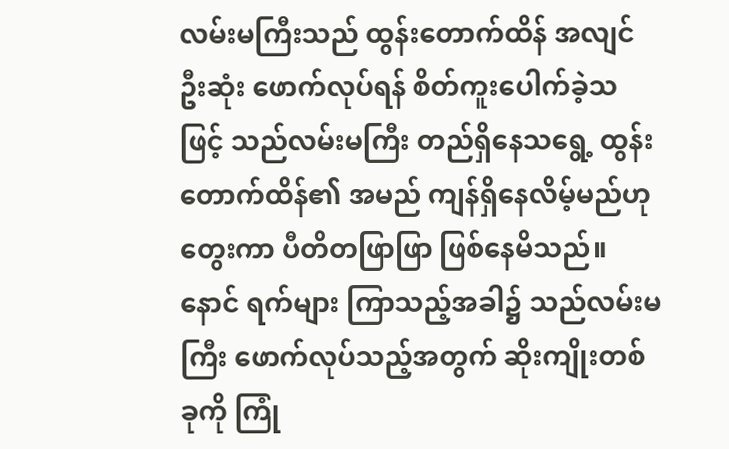လမ်းမကြီးသည် ထွန်းတောက်ထိန် အလျင်ဦးဆုံး ဖောက်လုပ်ရန် စိတ်ကူးပေါက်ခဲ့သဖြင့် သည်လမ်းမကြီး တည်ရှိနေသရွေ့ ထွန်းတောက်ထိန်၏ အမည် ကျန်ရှိနေလိမ့်မည်ဟု တွေးကာ ပီတိတဖြာဖြာ ဖြစ်နေမိသည်။
နောင် ရက်များ ကြာသည့်အခါ၌ သည်လမ်းမကြီး ဖောက်လုပ်သည့်အတွက် ဆိုးကျိုးတစ်ခုကို ကြုံ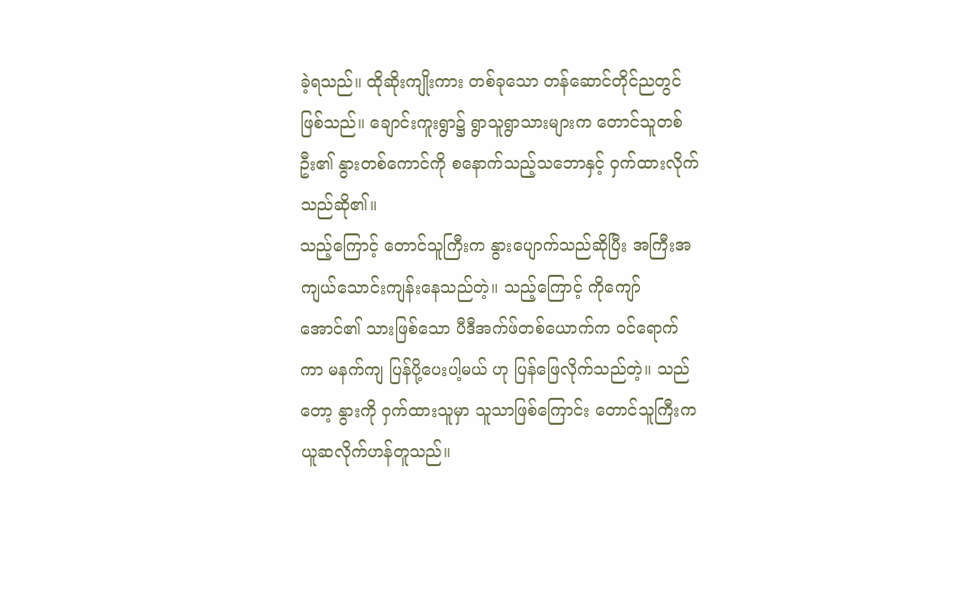ခဲ့ရသည်။ ထိုဆိုးကျိုးကား တစ်ခုသော တန်ဆောင်တိုင်ညတွင်ဖြစ်သည်။ ချောင်းကူးရွာ၌ ရွာသူရွာသားများက တောင်သူတစ်ဦး၏ နွားတစ်ကောင်ကို စနောက်သည့်သဘောနှင့် ဝှက်ထားလိုက်သည်ဆို၏။
သည့်ကြောင့် တောင်သူကြီးက နွားပျောက်သည်ဆိုပြီး အကြီးအကျယ်သောင်းကျန်းနေသည်တဲ့။ သည့်ကြောင့် ကိုကျော်အောင်၏ သားဖြစ်သော ပီဒီအက်ဖ်တစ်ယောက်က ဝင်ရောက်ကာ မနက်ကျ ပြန်ပို့ပေးပါ့မယ် ဟု ပြန်ဖြေလိုက်သည်တဲ့။ သည်တော့ နွားကို ဝှက်ထားသူမှာ သူသာဖြစ်ကြောင်း တောင်သူကြီးက ယူဆလိုက်ဟန်တူသည်။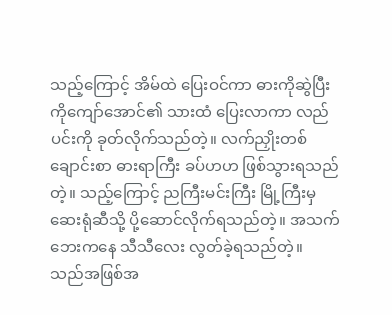သည့်ကြောင့် အိမ်ထဲ ပြေးဝင်ကာ ဓားကိုဆွဲပြီး ကိုကျော်အောင်၏ သားထံ ပြေးလာကာ လည်ပင်းကို ခုတ်လိုက်သည်တဲ့။ လက်ညှိုးတစ်ချောင်းစာ ဓားရာကြီး ခပ်ဟဟ ဖြစ်သွားရသည်တဲ့။ သည့်ကြောင့် ညကြီးမင်းကြီး မြို့ကြီးမှဆေးရုံဆီသို့ ပို့ဆောင်လိုက်ရသည်တဲ့။ အသက်ဘေးကနေ သီသီလေး လွတ်ခဲ့ရသည်တဲ့။
သည်အဖြစ်အ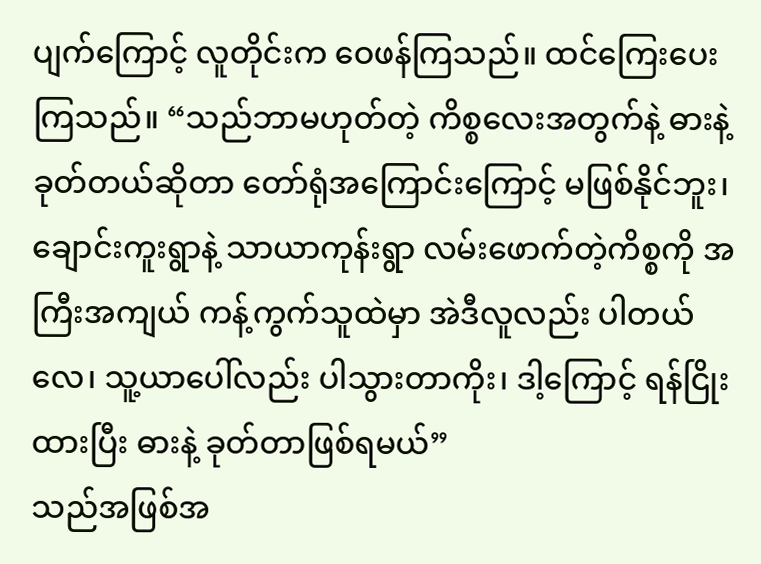ပျက်ကြောင့် လူတိုင်းက ဝေဖန်ကြသည်။ ထင်ကြေးပေးကြသည်။ “သည်ဘာမဟုတ်တဲ့ ကိစ္စလေးအတွက်နဲ့ ဓားနဲ့ခုတ်တယ်ဆိုတာ တော်ရုံအကြောင်းကြောင့် မဖြစ်နိုင်ဘူး၊ ချောင်းကူးရွာနဲ့ သာယာကုန်းရွာ လမ်းဖောက်တဲ့ကိစ္စကို အကြီးအကျယ် ကန့်ကွက်သူထဲမှာ အဲဒီလူလည်း ပါတယ်လေ၊ သူ့ယာပေါ်လည်း ပါသွားတာကိုး၊ ဒါ့ကြောင့် ရန်ငြိုးထားပြီး ဓားနဲ့ ခုတ်တာဖြစ်ရမယ်”
သည်အဖြစ်အ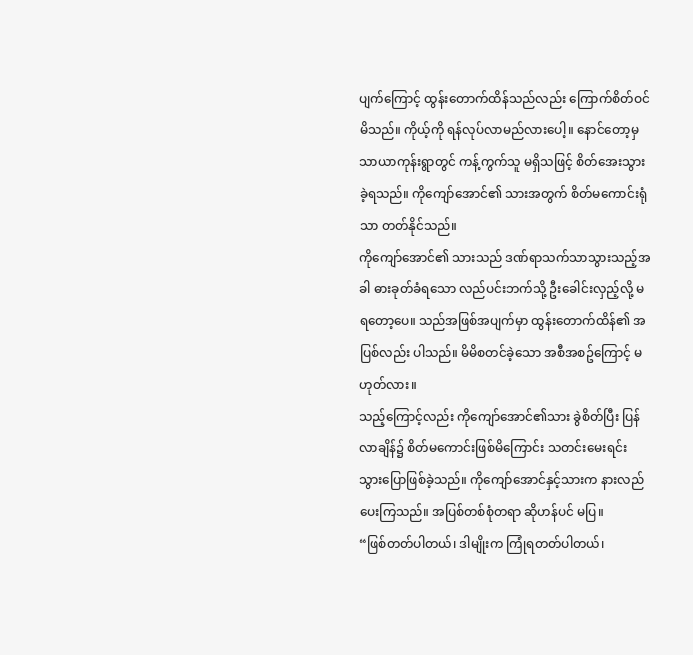ပျက်ကြောင့် ထွန်းတောက်ထိန်သည်လည်း ကြောက်စိတ်ဝင်မိသည်။ ကိုယ့်ကို ရန်လုပ်လာမည်လားပေါ့။ နောင်တော့မှ သာယာကုန်းရွာတွင် ကန့်ကွက်သူ မရှိသဖြင့် စိတ်အေးသွားခဲ့ရသည်။ ကိုကျော်အောင်၏ သားအတွက် စိတ်မကောင်းရုံသာ တတ်နိုင်သည်။
ကိုကျော်အောင်၏ သားသည် ဒဏ်ရာသက်သာသွားသည့်အခါ ဓားခုတ်ခံရသော လည်ပင်းဘက်သို့ ဦးခေါင်းလှည့်လို့ မရတော့ပေ။ သည်အဖြစ်အပျက်မှာ ထွန်းတောက်ထိန်၏ အပြစ်လည်း ပါသည်။ မိမိစတင်ခဲ့သော အစီအစဥ်ကြောင့် မဟုတ်လား။
သည့်ကြောင့်လည်း ကိုကျော်အောင်၏သား ခွဲစိတ်ပြီး ပြန်လာချိန်၌ စိတ်မကောင်းဖြစ်မိကြောင်း သတင်းမေးရင်း သွားပြောဖြစ်ခဲ့သည်။ ကိုကျော်အောင်နှင့်သားက နားလည်ပေးကြသည်။ အပြစ်တစ်စုံတရာ ဆိုဟန်ပင် မပြ။
“ဖြစ်တတ်ပါတယ်၊ ဒါမျိုးက ကြုံရတတ်ပါတယ်၊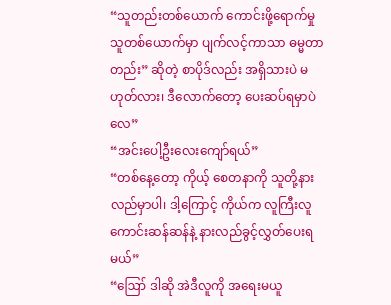“သူတည်းတစ်ယောက် ကောင်းဖို့ရောက်မှု သူတစ်ယောက်မှာ ပျက်လင့်ကာသာ ဓမ္မတာတည်း” ဆိုတဲ့ စာပိုဒ်လည်း အရှိသားပဲ မဟုတ်လား၊ ဒီလောက်တော့ ပေးဆပ်ရမှာပဲလေ”
“အင်းပေါ့ဦးလေးကျော်ရယ်”
“တစ်နေ့တော့ ကိုယ့် စေတနာကို သူတို့နားလည်မှာပါ၊ ဒါ့ကြောင့် ကိုယ်က လူကြီးလူကောင်းဆန်ဆန်နဲ့ နားလည်ခွင့်လွှတ်ပေးရမယ်”
“ဪ ဒါဆို အဲဒီလူကို အရေးမယူ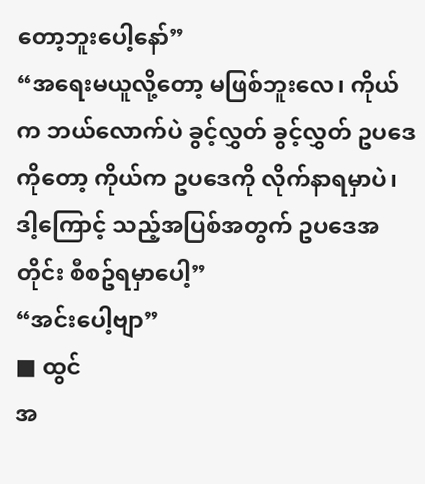တော့ဘူးပေါ့နော်”
“အရေးမယူလို့တော့ မဖြစ်ဘူးလေ၊ ကိုယ်က ဘယ်လောက်ပဲ ခွင့်လွှတ် ခွင့်လွှတ် ဥပဒေကိုတော့ ကိုယ်က ဥပဒေကို လိုက်နာရမှာပဲ၊ ဒါ့ကြောင့် သည့်အပြစ်အတွက် ဥပဒေအတိုင်း စီစဥ်ရမှာပေါ့”
“အင်းပေါ့ဗျာ”
■ ထွင်
အ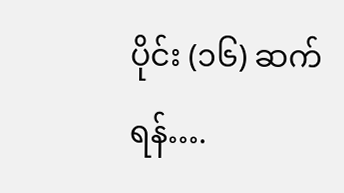ပိုင်း (၁၆) ဆက်ရန်….